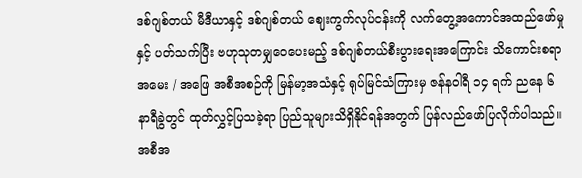ဒစ်ဂျစ်တယ် မီဒီယာနှင့် ဒစ်ဂျစ်တယ် ဈေးကွက်လုပ်ငန်းကို လက်တွေ့အကောင်အထည်ဖော်မှုနှင့် ပတ်သက်ပြီး ဗဟုသုတမျှဝေပေးမည့် ဒစ်ဂျစ်တယ်စီးပွားရေးအကြောင်း သိကောင်းစရာ အမေး / အဖြေ အစီအစဉ်ကို မြန်မာ့အသံနှင့် ရုပ်မြင်သံကြားမှ ဇန်နဝါရီ ၁၄ ရက် ညနေ ၆ နာရီခွဲတွင် ထုတ်လွှင့်ပြသခဲ့ရာ ပြည်သူများသိရှိနိုင်ရန်အတွက် ပြန်လည်ဖော်ပြလိုက်ပါသည်။
အစီအ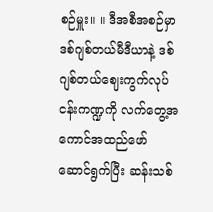စဉ်မှူး။ ။ ဒီအစီအစဉ်မှာ ဒစ်ဂျစ်တယ်မီဒီယာနဲ့ ဒစ်ဂျစ်တယ်ဈေးကွက်လုပ်ငန်းကဏ္ဍကို လက်တွေ့အကောင်အထည်ဖော် ဆောင်ရွက်ပြီး ဆန်းသစ်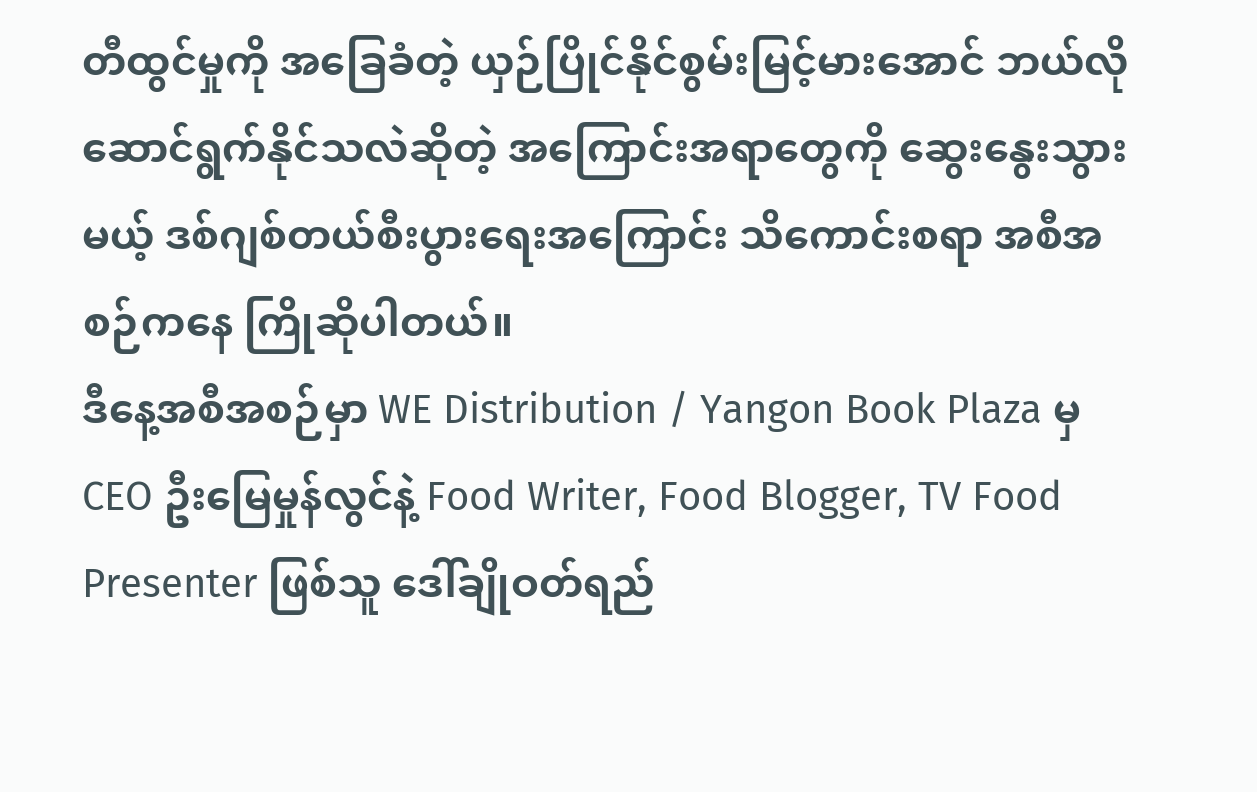တီထွင်မှုကို အခြေခံတဲ့ ယှဉ်ပြိုင်နိုင်စွမ်းမြင့်မားအောင် ဘယ်လိုဆောင်ရွက်နိုင်သလဲဆိုတဲ့ အကြောင်းအရာတွေကို ဆွေးနွေးသွားမယ့် ဒစ်ဂျစ်တယ်စီးပွားရေးအကြောင်း သိကောင်းစရာ အစီအစဉ်ကနေ ကြိုဆိုပါတယ်။
ဒီနေ့အစီအစဉ်မှာ WE Distribution / Yangon Book Plaza မှ CEO ဦးမြေမှုန်လွင်နဲ့ Food Writer, Food Blogger, TV Food Presenter ဖြစ်သူ ဒေါ်ချိုဝတ်ရည်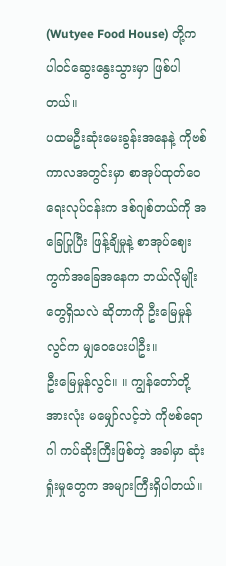(Wutyee Food House) တို့က ပါဝင်ဆွေးနွေးသွားမှာ ဖြစ်ပါတယ်။
ပထမဦးဆုံးမေးခွန်းအနေနဲ့ ကိုဗစ်ကာလအတွင်းမှာ စာအုပ်ထုတ်ဝေရေးလုပ်ငန်းက ဒစ်ဂျစ်တယ်ကို အခြေပြုပြီး ဖြန့်ချိမှုနဲ့ စာအုပ်ဈေးကွက်အခြေအနေက ဘယ်လိုမျိုးတွေရှိသလဲ ဆိုတာကို ဦးမြေမှုန်လွင်က မျှဝေပေးပါဦး။
ဦးမြေမှုန်လွင်။ ။ ကျွန်တော်တို့အားလုံး မမျှော်လင့်ဘဲ ကိုဗစ်ရောဂါ ကပ်ဆိုးကြီးဖြစ်တဲ့ အခါမှာ ဆုံးရှုံးမှုတွေက အများကြီးရှိပါတယ်။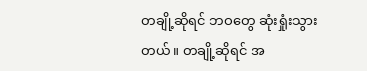တချို့ဆိုရင် ဘဝတွေ ဆုံးရှုံးသွားတယ်။ တချို့ဆိုရင် အ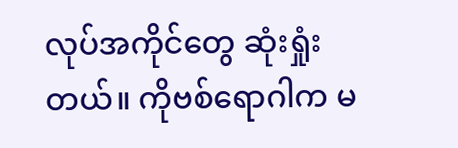လုပ်အကိုင်တွေ ဆုံးရှုံးတယ်။ ကိုဗစ်ရောဂါက မ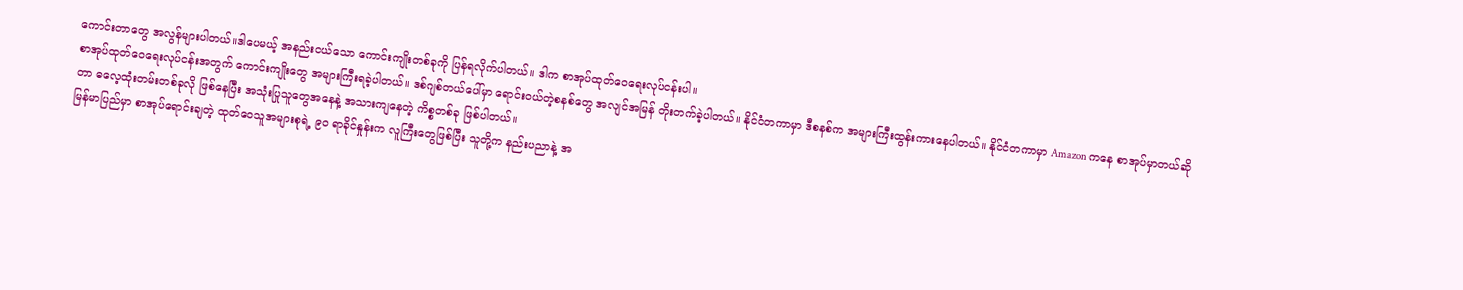ကောင်းတာတွေ အလွန်များပါတယ်။ဒါပေမယ့် အနည်းငယ်သော ကောင်းကျိုးတစ်ခုကို ပြန်ရလိုက်ပါတယ်။ ဒါက စာအုပ်ထုတ်ဝေရေးလုပ်ငန်းပါ။
စာအုပ်ထုတ်ဝေရေးလုပ်ငန်းအတွက် ကောင်းကျိုးတွေ အများကြီးရခဲ့ပါတယ်။ ဒစ်ဂျစ်တယ်ပေါ်မှာ ရောင်းဝယ်တဲ့စနစ်တွေ အလျင်အမြန် တိုးတက်ခဲ့ပါတယ်။ နိုင်ငံတကာမှာ ဒီစနစ်က အများကြီးထွန်းကားနေပါတယ်။ နိုင်ငံတကာမှာ Amazon ကနေ စာအုပ်မှာတယ်ဆိုတာ ဓလေ့ထုံးတမ်းတစ်ခုလို ဖြစ်နေပြီး အသုံးပြုသူတွေအနေနဲ့ အသားကျနေတဲ့ ကိစ္စတစ်ခု ဖြစ်ပါတယ်။
မြန်မာပြည်မှာ စာအုပ်ရောင်းချတဲ့ ထုတ်ဝေသူအများစုရဲ့ ၉၀ ရာခိုင်နှုန်းက လူကြီးတွေဖြစ်ပြီး သူတို့က နည်းပညာနဲ့ အ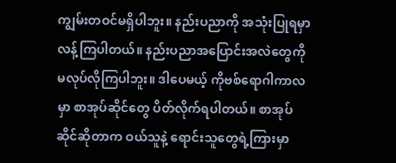ကျွမ်းတဝင်မရှိပါဘူး။ နည်းပညာကို အသုံးပြုရမှာ လန့်ကြပါတယ်။ နည်းပညာအပြောင်းအလဲတွေကို မလုပ်လိုကြပါဘူး။ ဒါပေမယ့် ကိုဗစ်ရောဂါကာလမှာ စာအုပ်ဆိုင်တွေ ပိတ်လိုက်ရပါတယ်။ စာအုပ်ဆိုင်ဆိုတာက ဝယ်သူနဲ့ ရောင်းသူတွေရဲ့ကြားမှာ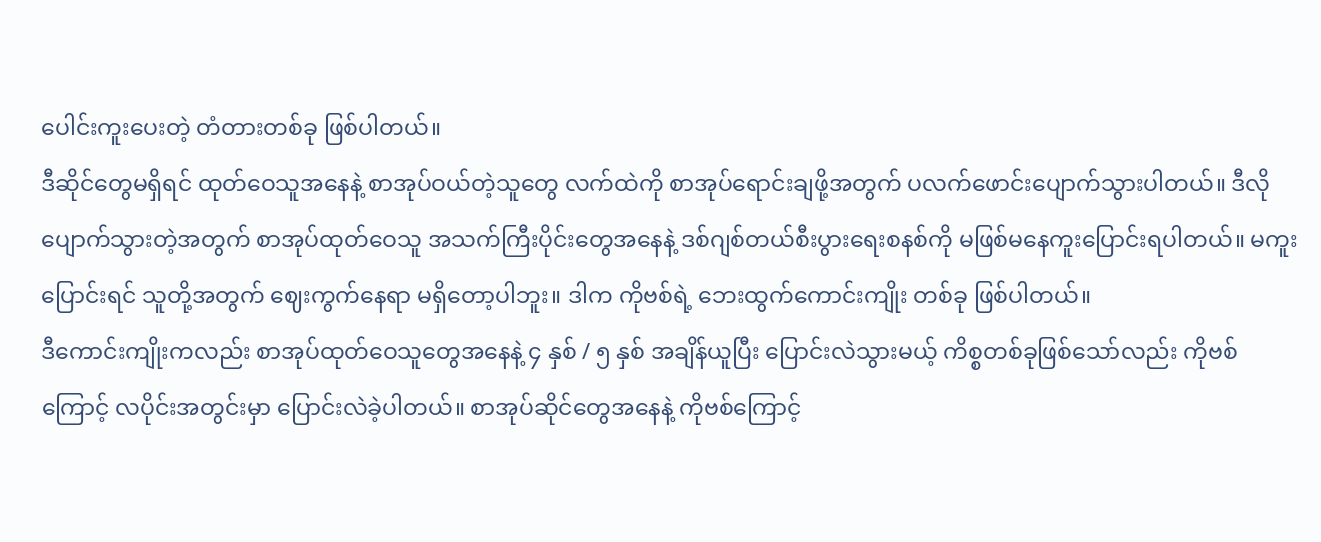ပေါင်းကူးပေးတဲ့ တံတားတစ်ခု ဖြစ်ပါတယ်။
ဒီဆိုင်တွေမရှိရင် ထုတ်ဝေသူအနေနဲ့ စာအုပ်ဝယ်တဲ့သူတွေ လက်ထဲကို စာအုပ်ရောင်းချဖို့အတွက် ပလက်ဖောင်းပျောက်သွားပါတယ်။ ဒီလိုပျောက်သွားတဲ့အတွက် စာအုပ်ထုတ်ဝေသူ အသက်ကြီးပိုင်းတွေအနေနဲ့ ဒစ်ဂျစ်တယ်စီးပွားရေးစနစ်ကို မဖြစ်မနေကူးပြောင်းရပါတယ်။ မကူးပြောင်းရင် သူတို့အတွက် ဈေးကွက်နေရာ မရှိတော့ပါဘူး။ ဒါက ကိုဗစ်ရဲ့ ဘေးထွက်ကောင်းကျိုး တစ်ခု ဖြစ်ပါတယ်။
ဒီကောင်းကျိုးကလည်း စာအုပ်ထုတ်ဝေသူတွေအနေနဲ့ ၄ နှစ် / ၅ နှစ် အချိန်ယူပြီး ပြောင်းလဲသွားမယ့် ကိစ္စတစ်ခုဖြစ်သော်လည်း ကိုဗစ်ကြောင့် လပိုင်းအတွင်းမှာ ပြောင်းလဲခဲ့ပါတယ်။ စာအုပ်ဆိုင်တွေအနေနဲ့ ကိုဗစ်ကြောင့်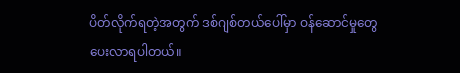ပိတ်လိုက်ရတဲ့အတွက် ဒစ်ဂျစ်တယ်ပေါ်မှာ ဝန်ဆောင်မှုတွေ ပေးလာရပါတယ်။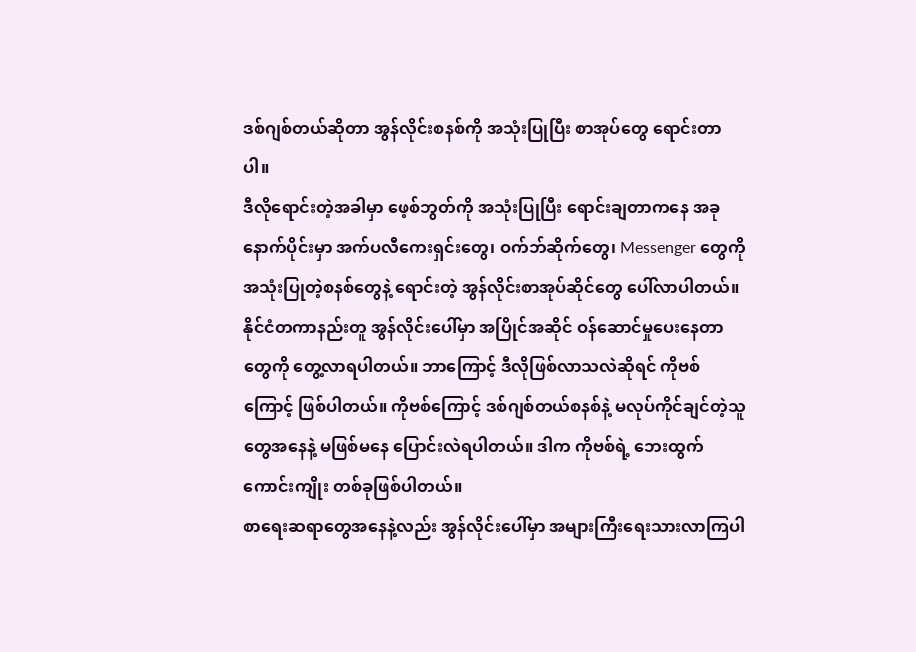ဒစ်ဂျစ်တယ်ဆိုတာ အွန်လိုင်းစနစ်ကို အသုံးပြုပြီး စာအုပ်တွေ ရောင်းတာပါ။
ဒီလိုရောင်းတဲ့အခါမှာ ဖေ့စ်ဘွတ်ကို အသုံးပြုပြီး ရောင်းချတာကနေ အခုနောက်ပိုင်းမှာ အက်ပလီကေးရှင်းတွေ၊ ဝက်ဘ်ဆိုက်တွေ၊ Messenger တွေကို အသုံးပြုတဲ့စနစ်တွေနဲ့ ရောင်းတဲ့ အွန်လိုင်းစာအုပ်ဆိုင်တွေ ပေါ်လာပါတယ်။ နိုင်ငံတကာနည်းတူ အွန်လိုင်းပေါ်မှာ အပြိုင်အဆိုင် ဝန်ဆောင်မှုပေးနေတာတွေကို တွေ့လာရပါတယ်။ ဘာကြောင့် ဒီလိုဖြစ်လာသလဲဆိုရင် ကိုဗစ်ကြောင့် ဖြစ်ပါတယ်။ ကိုဗစ်ကြောင့် ဒစ်ဂျစ်တယ်စနစ်နဲ့ မလုပ်ကိုင်ချင်တဲ့သူတွေအနေနဲ့ မဖြစ်မနေ ပြောင်းလဲရပါတယ်။ ဒါက ကိုဗစ်ရဲ့ ဘေးထွက်ကောင်းကျိုး တစ်ခုဖြစ်ပါတယ်။
စာရေးဆရာတွေအနေနဲ့လည်း အွန်လိုင်းပေါ်မှာ အများကြီးရေးသားလာကြပါ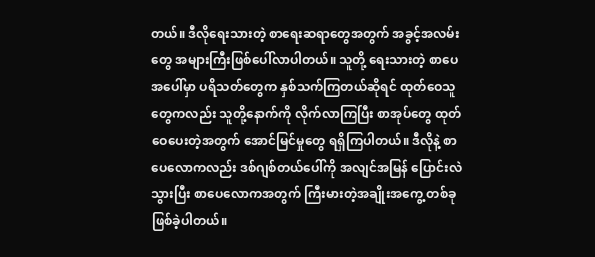တယ်။ ဒီလိုရေးသားတဲ့ စာရေးဆရာတွေအတွက် အခွင့်အလမ်းတွေ အများကြီးဖြစ်ပေါ်လာပါတယ်။ သူတို့ ရေးသားတဲ့ စာပေအပေါ်မှာ ပရိသတ်တွေက နှစ်သက်ကြတယ်ဆိုရင် ထုတ်ဝေသူတွေကလည်း သူတို့နောက်ကို လိုက်လာကြပြီး စာအုပ်တွေ ထုတ်ဝေပေးတဲ့အတွက် အောင်မြင်မှုတွေ ရရှိကြပါတယ်။ ဒီလိုနဲ့ စာပေလောကလည်း ဒစ်ဂျစ်တယ်ပေါ်ကို အလျင်အမြန် ပြောင်းလဲသွားပြီး စာပေလောကအတွက် ကြီးမားတဲ့အချိုးအကွေ့ တစ်ခုဖြစ်ခဲ့ပါတယ်။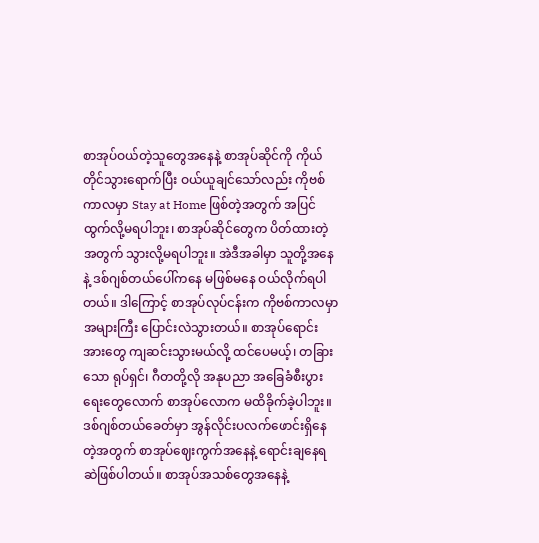စာအုပ်ဝယ်တဲ့သူတွေအနေနဲ့ စာအုပ်ဆိုင်ကို ကိုယ်တိုင်သွားရောက်ပြီး ဝယ်ယူချင်သော်လည်း ကိုဗစ်ကာလမှာ Stay at Home ဖြစ်တဲ့အတွက် အပြင်ထွက်လို့မရပါဘူး၊ စာအုပ်ဆိုင်တွေက ပိတ်ထားတဲ့အတွက် သွားလို့မရပါဘူး။ အဲဒီအခါမှာ သူတို့အနေနဲ့ ဒစ်ဂျစ်တယ်ပေါ်ကနေ မဖြစ်မနေ ဝယ်လိုက်ရပါတယ်။ ဒါကြောင့် စာအုပ်လုပ်ငန်းက ကိုဗစ်ကာလမှာ အများကြီး ပြောင်းလဲသွားတယ်။ စာအုပ်ရောင်းအားတွေ ကျဆင်းသွားမယ်လို့ ထင်ပေမယ့်၊ တခြားသော ရုပ်ရှင်၊ ဂီတတို့လို အနုပညာ အခြေခံစီးပွားရေးတွေလောက် စာအုပ်လောက မထိခိုက်ခဲ့ပါဘူး။
ဒစ်ဂျစ်တယ်ခေတ်မှာ အွန်လိုင်းပလက်ဖောင်းရှိနေတဲ့အတွက် စာအုပ်ဈေးကွက်အနေနဲ့ ရောင်းချနေရဆဲဖြစ်ပါတယ်။ စာအုပ်အသစ်တွေအနေနဲ့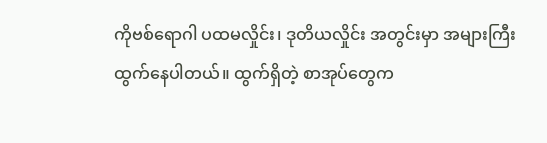ကိုဗစ်ရောဂါ ပထမလှိုင်း၊ ဒုတိယလှိုင်း အတွင်းမှာ အများကြီးထွက်နေပါတယ်။ ထွက်ရှိတဲ့ စာအုပ်တွေက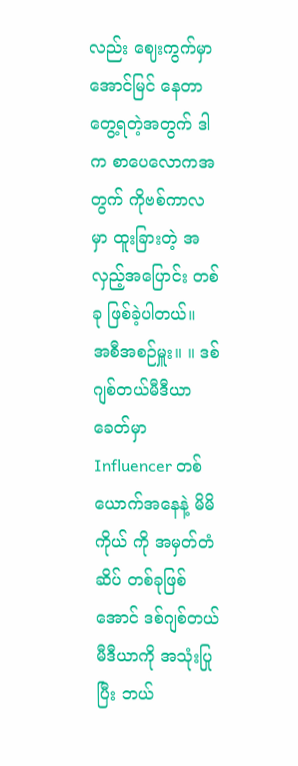လည်း ဈေးကွက်မှာ အောင်မြင် နေတာတွေ့ရတဲ့အတွက် ဒါက စာပေလောကအတွက် ကိုဗစ်ကာလမှာ ထူးခြားတဲ့ အလှည့်အပြောင်း တစ်ခု ဖြစ်ခဲ့ပါတယ်။
အစီအစဉ်မှူး။ ။ ဒစ်ဂျစ်တယ်မီဒီယာခေတ်မှာ Influencer တစ်ယောက်အနေနဲ့ မိမိကိုယ် ကို အမှတ်တံဆိပ် တစ်ခုဖြစ်အောင် ဒစ်ဂျစ်တယ် မီဒီယာကို အသုံးပြုပြီး ဘယ်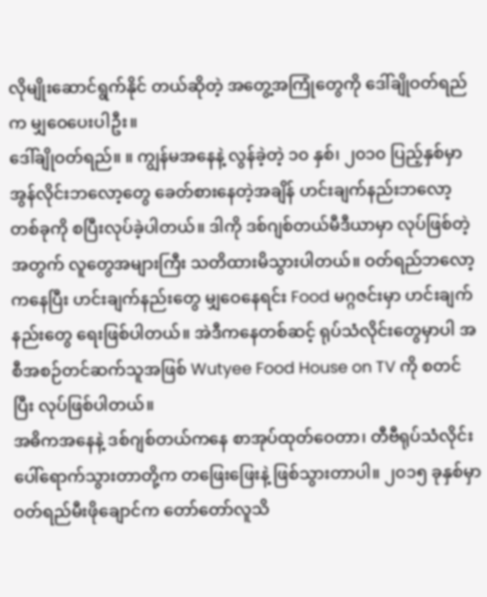လိုမျိုးဆောင်ရွက်နိုင် တယ်ဆိုတဲ့ အတွေ့အကြုံတွေကို ဒေါ်ချိုဝတ်ရည်က မျှဝေပေးပါဦး။
ဒေါ်ချိုဝတ်ရည်။ ။ ကျွန်မအနေနဲ့ လွန်ခဲ့တဲ့ ၁၀ နှစ်၊ ၂၀၁၀ ပြည့်နှစ်မှာ အွန်လိုင်းဘလော့တွေ ခေတ်စားနေတဲ့အချိန် ဟင်းချက်နည်းဘလော့တစ်ခုကို စပြီးလုပ်ခဲ့ပါတယ်။ ဒါကို ဒစ်ဂျစ်တယ်မီဒီယာမှာ လုပ်ဖြစ်တဲ့အတွက် လူတွေအများကြီး သတိထားမိသွားပါတယ်။ ဝတ်ရည်ဘလော့ကနေပြီး ဟင်းချက်နည်းတွေ မျှဝေနေရင်း Food မဂ္ဂဇင်းမှာ ဟင်းချက်နည်းတွေ ရေးဖြစ်ပါတယ်။ အဲဒီကနေတစ်ဆင့် ရုပ်သံလိုင်းတွေမှာပါ အစီအစဉ်တင်ဆက်သူအဖြစ် Wutyee Food House on TV ကို စတင်ပြီး လုပ်ဖြစ်ပါတယ်။
အဓိကအနေနဲ့ ဒစ်ဂျစ်တယ်ကနေ စာအုပ်ထုတ်ဝေတာ၊ တီဗီရုပ်သံလိုင်းပေါ်ရောက်သွားတာတို့က တဖြေးဖြေးနဲ့ ဖြစ်သွားတာပါ။ ၂၀၁၅ ခုနှစ်မှာ ဝတ်ရည်မီးဖိုချောင်က တော်တော်လူသိ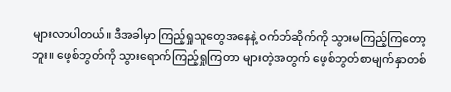များလာပါတယ်။ ဒီအခါမှာ ကြည့်ရှုသူတွေအနေနဲ့ ဝက်ဘ်ဆိုက်ကို သွားမကြည့်ကြတော့ဘူး။ ဖေ့စ်ဘွတ်ကို သွားရောက်ကြည့်ရှုကြတာ များတဲ့အတွက် ဖေ့စ်ဘွတ်စာမျက်နှာတစ်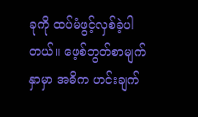ခုကို ထပ်မံဖွင့်လှစ်ခဲ့ပါတယ်။ ဖေ့စ်ဘွတ်စာမျက်နှာမှာ အဓိက ဟင်းချက်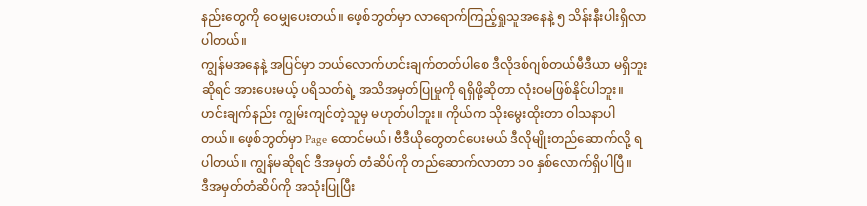နည်းတွေကို ဝေမျှပေးတယ်။ ဖေ့စ်ဘွတ်မှာ လာရောက်ကြည့်ရှုသူအနေနဲ့ ၅ သိန်းနီးပါးရှိလာပါတယ်။
ကျွန်မအနေနဲ့ အပြင်မှာ ဘယ်လောက်ဟင်းချက်တတ်ပါစေ ဒီလိုဒစ်ဂျစ်တယ်မီဒီယာ မရှိဘူးဆိုရင် အားပေးမယ့် ပရိသတ်ရဲ့ အသိအမှတ်ပြုမှုကို ရရှိဖို့ဆိုတာ လုံးဝမဖြစ်နိုင်ပါဘူး။ ဟင်းချက်နည်း ကျွမ်းကျင်တဲ့သူမှ မဟုတ်ပါဘူး။ ကိုယ်က သိုးမွေးထိုးတာ ဝါသနာပါတယ်။ ဖေ့စ်ဘွတ်မှာ Page ထောင်မယ်၊ ဗီဒီယိုတွေတင်ပေးမယ် ဒီလိုမျိုးတည်ဆောက်လို့ ရပါတယ်။ ကျွန်မဆိုရင် ဒီအမှတ် တံဆိပ်ကို တည်ဆောက်လာတာ ၁၀ နှစ်လောက်ရှိပါပြီ။
ဒီအမှတ်တံဆိပ်ကို အသုံးပြုပြီး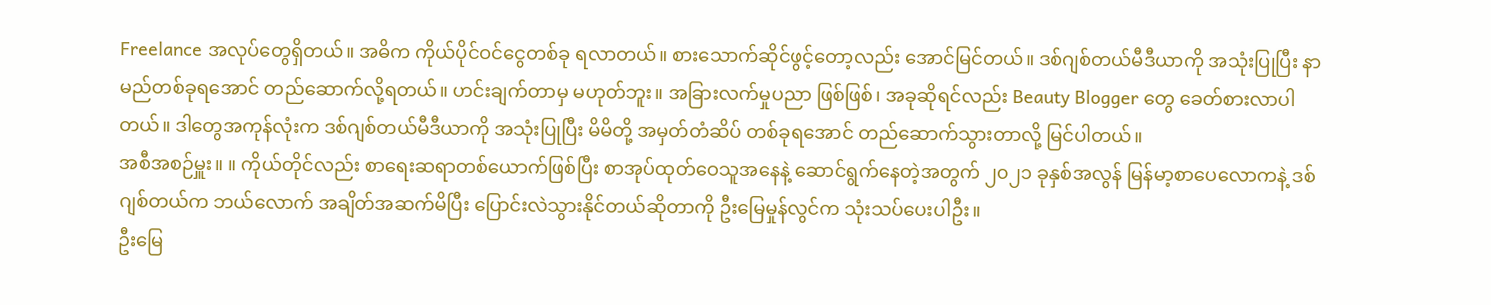Freelance အလုပ်တွေရှိတယ်။ အဓိက ကိုယ်ပိုင်ဝင်ငွေတစ်ခု ရလာတယ်။ စားသောက်ဆိုင်ဖွင့်တော့လည်း အောင်မြင်တယ်။ ဒစ်ဂျစ်တယ်မီဒီယာကို အသုံးပြုပြီး နာမည်တစ်ခုရအောင် တည်ဆောက်လို့ရတယ်။ ဟင်းချက်တာမှ မဟုတ်ဘူး။ အခြားလက်မှုပညာ ဖြစ်ဖြစ်၊ အခုဆိုရင်လည်း Beauty Blogger တွေ ခေတ်စားလာပါတယ်။ ဒါတွေအကုန်လုံးက ဒစ်ဂျစ်တယ်မီဒီယာကို အသုံးပြုပြီး မိမိတို့ အမှတ်တံဆိပ် တစ်ခုရအောင် တည်ဆောက်သွားတာလို့ မြင်ပါတယ်။
အစီအစဉ်မှူး။ ။ ကိုယ်တိုင်လည်း စာရေးဆရာတစ်ယောက်ဖြစ်ပြီး စာအုပ်ထုတ်ဝေသူအနေနဲ့ ဆောင်ရွက်နေတဲ့အတွက် ၂၀၂၁ ခုနှစ်အလွန် မြန်မာ့စာပေလောကနဲ့ ဒစ်ဂျစ်တယ်က ဘယ်လောက် အချိတ်အဆက်မိပြီး ပြောင်းလဲသွားနိုင်တယ်ဆိုတာကို ဦးမြေမှုန်လွင်က သုံးသပ်ပေးပါဦး။
ဦးမြေ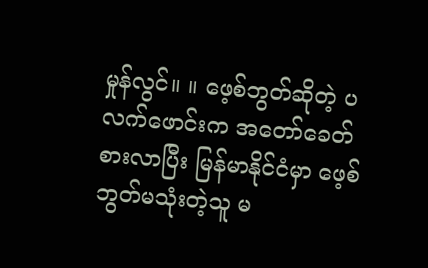မှုန်လွင်။ ။ ဖေ့စ်ဘွတ်ဆိုတဲ့ ပလက်ဖောင်းက အတော်ခေတ်စားလာပြီး မြန်မာနိုင်ငံမှာ ဖေ့စ်ဘွတ်မသုံးတဲ့သူ မ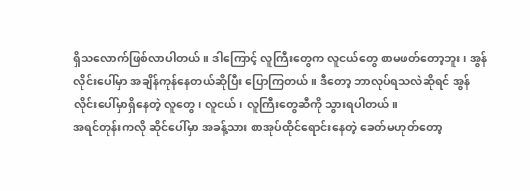ရှိသလောက်ဖြစ်လာပါတယ်။ ဒါကြောင့် လူကြီးတွေက လူငယ်တွေ စာမဖတ်တော့ဘူး၊ အွန်လိုင်းပေါ်မှာ အချိန်ကုန်နေတယ်ဆိုပြီး ပြောကြတယ်။ ဒီတော့ ဘာလုပ်ရသလဲဆိုရင် အွန်လိုင်းပေါ်မှာရှိနေတဲ့ လူတွေ၊ လူငယ်၊ လူကြီးတွေဆီကို သွားရပါတယ်။
အရင်တုန်းကလို ဆိုင်ပေါ်မှာ အခန့်သား စာအုပ်ထိုင်ရောင်းနေတဲ့ ခေတ်မဟုတ်တော့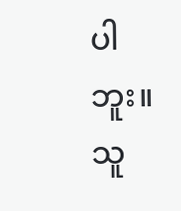ပါဘူး။ သူ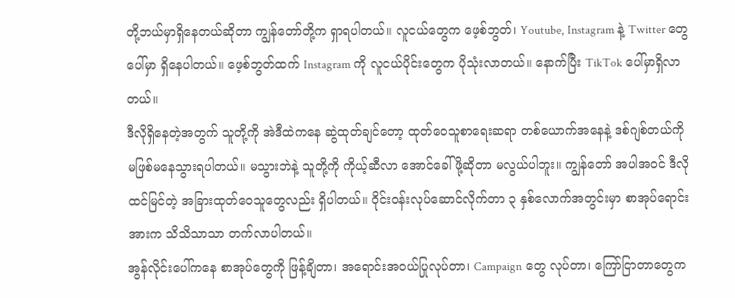တို့ဘယ်မှာရှိနေတယ်ဆိုတာ ကျွန်တော်တို့က ရှာရပါတယ်။ လူငယ်တွေက ဖေ့စ်ဘွတ်၊ Youtube, Instagram နဲ့ Twitter တွေပေါ်မှာ ရှိနေပါတယ်။ ဖေ့စ်ဘွတ်ထက် Instagram ကို လူငယ်ပိုင်းတွေက ပိုသုံးလာတယ်။ နောက်ပြီး TikTok ပေါ်မှာရှိလာတယ်။
ဒီလိုရှိနေတဲ့အတွက် သူတို့ကို အဲဒီထဲကနေ ဆွဲထုတ်ချင်တော့ ထုတ်ဝေသူစာရေးဆရာ တစ်ယောက်အနေနဲ့ ဒစ်ဂျစ်တယ်ကို မဖြစ်မနေသွားရပါတယ်။ မသွားဘဲနဲ့ သူတို့ကို ကိုယ့်ဆီလာ အောင်ခေါ်ဖို့ဆိုတာ မလွယ်ပါဘူး။ ကျွန်တော် အပါအဝင် ဒီလိုထင်မြင်တဲ့ အခြားထုတ်ဝေသူတွေလည်း ရှိပါတယ်။ ဝိုင်းဝန်းလုပ်ဆောင်လိုက်တာ ၃ နှစ်လောက်အတွင်းမှာ စာအုပ်ရောင်းအားက သိသိသာသာ တက်လာပါတယ်။
အွန်လိုင်းပေါ်ကနေ စာအုပ်တွေကို ဖြန့်ချိတာ၊ အရောင်းအဝယ်ပြုလုပ်တာ၊ Campaign တွေ လုပ်တာ၊ ကြော်ငြာတာတွေက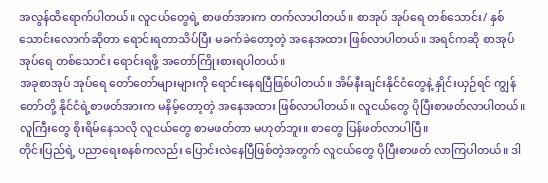အလွန်ထိရောက်ပါတယ်။ လူငယ်တွေရဲ့ စာဖတ်အားက တက်လာပါတယ်။ စာအုပ် အုပ်ရေ တစ်သောင်း/ နှစ်သောင်းလောက်ဆိုတာ ရောင်းရတာသိပ်ပြီး မခက်ခဲတော့တဲ့ အနေအထား ဖြစ်လာပါတယ်။ အရင်ကဆို စာအုပ် အုပ်ရေ တစ်သောင်း ရောင်းရဖို့ အတော်ကြိုးစားရပါတယ်။
အခုစာအုပ် အုပ်ရေ တော်တော်များများကို ရောင်းနေရပြီဖြစ်ပါတယ်။ အိမ်နီးချင်းနိုင်ငံတွေနဲ့ နှိုင်းယှဉ်ရင် ကျွန်တော်တို့ နိုင်ငံရဲ့စာဖတ်အားက မနိမ့်တော့တဲ့ အနေအထား ဖြစ်လာပါတယ်။ လူငယ်တွေ ပိုပြီးစာဖတ်လာပါတယ်။ လူကြီးတွေ စိုးရိမ်နေသလို လူငယ်တွေ စာမဖတ်တာ မဟုတ်ဘူး။ စာတွေ ပြန်ဖတ်လာပါပြီ။
တိုင်းပြည်ရဲ့ ပညာရေးစနစ်ကလည်း ပြောင်းလဲနေပြီဖြစ်တဲ့အတွက် လူငယ်တွေ ပိုပြီးစာဖတ် လာကြပါတယ်။ ဒါ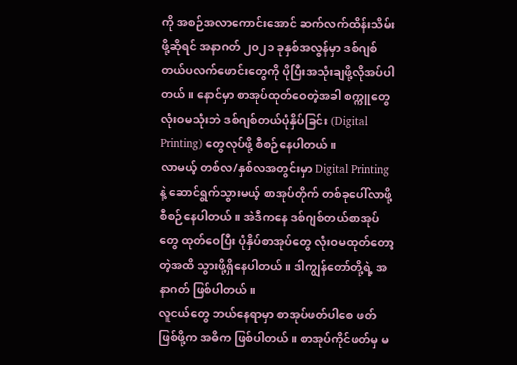ကို အစဉ်အလာကောင်းအောင် ဆက်လက်ထိန်းသိမ်းဖို့ဆိုရင် အနာဂတ် ၂၀၂၁ ခုနှစ်အလွန်မှာ ဒစ်ဂျစ်တယ်ပလက်ဖောင်းတွေကို ပိုပြီးအသုံးချဖို့လိုအပ်ပါတယ်။ နောင်မှာ စာအုပ်ထုတ်ဝေတဲ့အခါ စက္ကူတွေ လုံးဝမသုံးဘဲ ဒစ်ဂျစ်တယ်ပုံနှိပ်ခြင်း (Digital Printing) တွေလုပ်ဖို့ စီစဉ်နေပါတယ်။
လာမယ့် တစ်လ/နှစ်လအတွင်းမှာ Digital Printing နဲ့ ဆောင်ရွက်သွားမယ့် စာအုပ်တိုက် တစ်ခုပေါ်လာဖို့ စီစဉ်နေပါတယ်။ အဲဒီကနေ ဒစ်ဂျစ်တယ်စာအုပ်တွေ ထုတ်ဝေပြီး ပုံနှိပ်စာအုပ်တွေ လုံးဝမထုတ်တော့တဲ့အထိ သွားဖို့ရှိနေပါတယ်။ ဒါကျွန်တော်တို့ရဲ့ အနာဂတ် ဖြစ်ပါတယ်။
လူငယ်တွေ ဘယ်နေရာမှာ စာအုပ်ဖတ်ပါစေ ဖတ်ဖြစ်ဖို့က အဓိက ဖြစ်ပါတယ်။ စာအုပ်ကိုင်ဖတ်မှ မ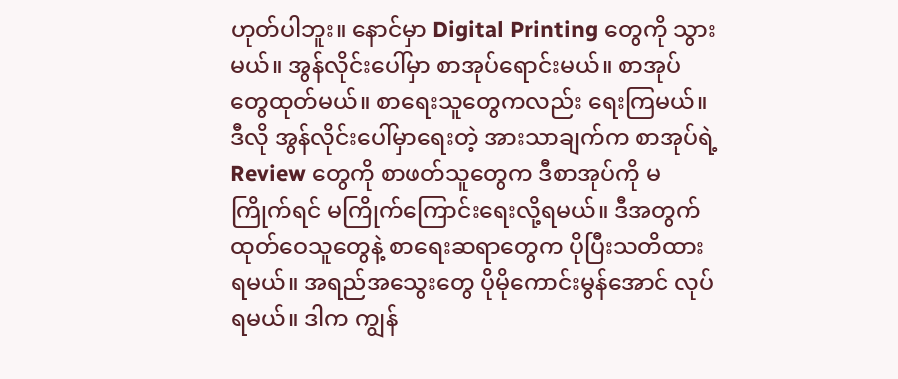ဟုတ်ပါဘူး။ နောင်မှာ Digital Printing တွေကို သွားမယ်။ အွန်လိုင်းပေါ်မှာ စာအုပ်ရောင်းမယ်။ စာအုပ်တွေထုတ်မယ်။ စာရေးသူတွေကလည်း ရေးကြမယ်။
ဒီလို အွန်လိုင်းပေါ်မှာရေးတဲ့ အားသာချက်က စာအုပ်ရဲ့ Review တွေကို စာဖတ်သူတွေက ဒီစာအုပ်ကို မကြိုက်ရင် မကြိုက်ကြောင်းရေးလို့ရမယ်။ ဒီအတွက် ထုတ်ဝေသူတွေနဲ့ စာရေးဆရာတွေက ပိုပြီးသတိထားရမယ်။ အရည်အသွေးတွေ ပိုမိုကောင်းမွန်အောင် လုပ်ရမယ်။ ဒါက ကျွန်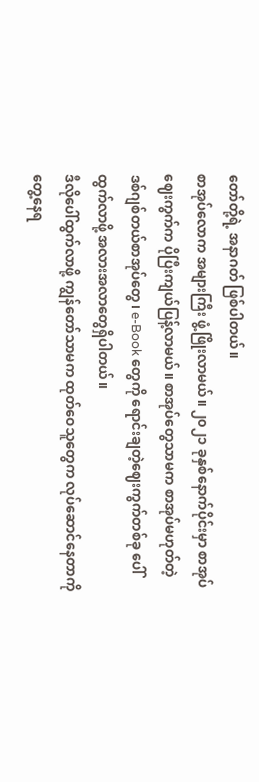တော်တို့ရဲ့ အနာဂတ် ဖြစ်ပါတယ်။
စာအုပ်လောက အများကြီး ဖွံ့ဖြိုးလာမယ်။ ၂၀၂၁ ခုနှစ်နောက်ပိုင်းမှာ စာအုပ်ဈေးကွက်က ပိုပြီးကျယ်ပြန့်လာမယ်။ စာအုပ်တွေသာမက စာအုပ်မဟုတ်တဲ့ ဒစ်ဂျစ်တယ်စာအုပ်တွေ၊ e-Book တွေကို ရောင်းချတဲ့ဈေးကွက်တစ်ခု ပေါ်ထွက်လာဖို့ အလားအလာတွေရှိပါတယ်။
ဒီလိုပေါ်ထွက်လာဖို့ ကျွန်တော်သာမက ထုတ်ဝေသူတွေက လုပ်ဆောင်နေတာကို တွေ့နေရ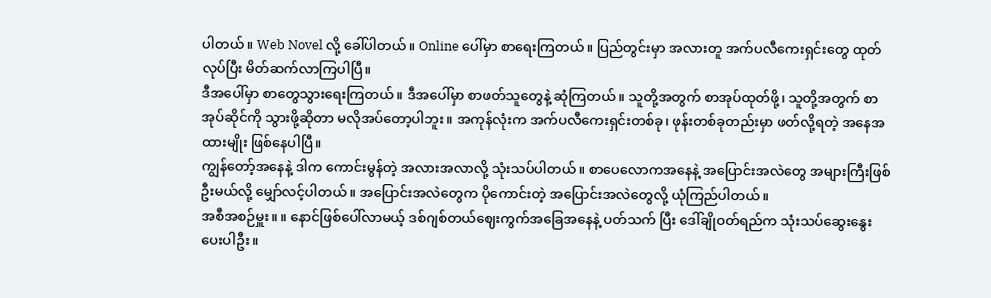ပါတယ်။ Web Novel လို့ ခေါ်ပါတယ်။ Online ပေါ်မှာ စာရေးကြတယ်။ ပြည်တွင်းမှာ အလားတူ အက်ပလီကေးရှင်းတွေ ထုတ်လုပ်ပြီး မိတ်ဆက်လာကြပါပြီ။
ဒီအပေါ်မှာ စာတွေသွားရေးကြတယ်။ ဒီအပေါ်မှာ စာဖတ်သူတွေနဲ့ ဆုံကြတယ်။ သူတို့အတွက် စာအုပ်ထုတ်ဖို့၊ သူတို့အတွက် စာအုပ်ဆိုင်ကို သွားဖို့ဆိုတာ မလိုအပ်တော့ပါဘူး။ အကုန်လုံးက အက်ပလီကေးရှင်းတစ်ခု၊ ဖုန်းတစ်ခုတည်းမှာ ဖတ်လို့ရတဲ့ အနေအထားမျိုး ဖြစ်နေပါပြီ။
ကျွန်တော့်အနေနဲ့ ဒါက ကောင်းမွန်တဲ့ အလားအလာလို့ သုံးသပ်ပါတယ်။ စာပေလောကအနေနဲ့ အပြောင်းအလဲတွေ အများကြီးဖြစ်ဦးမယ်လို့ မျှော်လင့်ပါတယ်။ အပြောင်းအလဲတွေက ပိုကောင်းတဲ့ အပြောင်းအလဲတွေလို့ ယုံကြည်ပါတယ်။
အစီအစဉ်မှူး။ ။ နောင်ဖြစ်ပေါ်လာမယ့် ဒစ်ဂျစ်တယ်ဈေးကွက်အခြေအနေနဲ့ ပတ်သက် ပြီး ဒေါ်ချိုဝတ်ရည်က သုံးသပ်ဆွေးနွေးပေးပါဦး။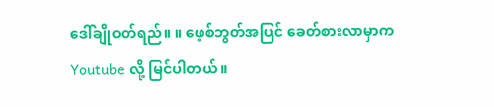ဒေါ်ချိုဝတ်ရည်။ ။ ဖေ့စ်ဘွတ်အပြင် ခေတ်စားလာမှာက Youtube လို့ မြင်ပါတယ်။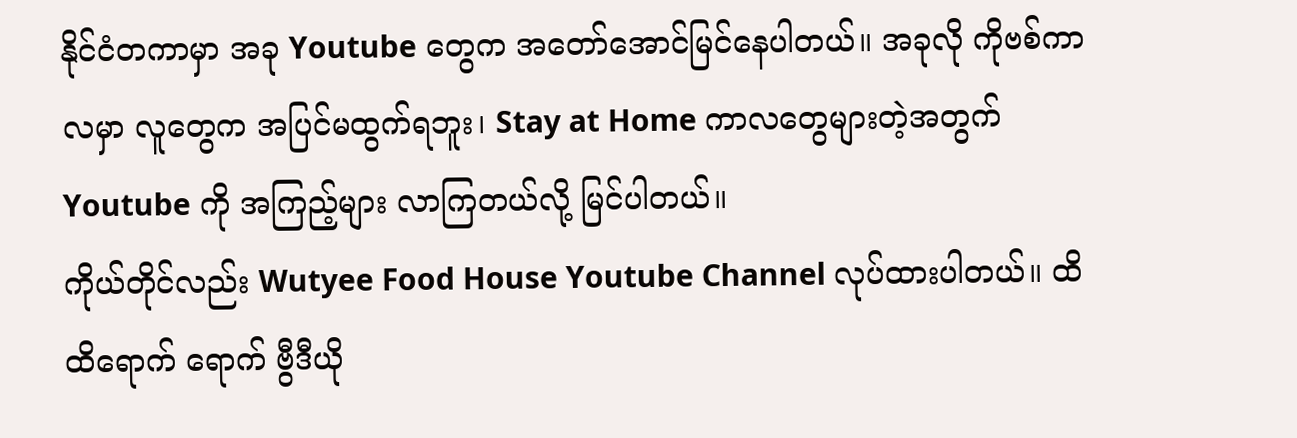နိုင်ငံတကာမှာ အခု Youtube တွေက အတော်အောင်မြင်နေပါတယ်။ အခုလို ကိုဗစ်ကာလမှာ လူတွေက အပြင်မထွက်ရဘူး၊ Stay at Home ကာလတွေများတဲ့အတွက် Youtube ကို အကြည့်များ လာကြတယ်လို့ မြင်ပါတယ်။
ကိုယ်တိုင်လည်း Wutyee Food House Youtube Channel လုပ်ထားပါတယ်။ ထိထိရောက် ရောက် ဗွီဒီယို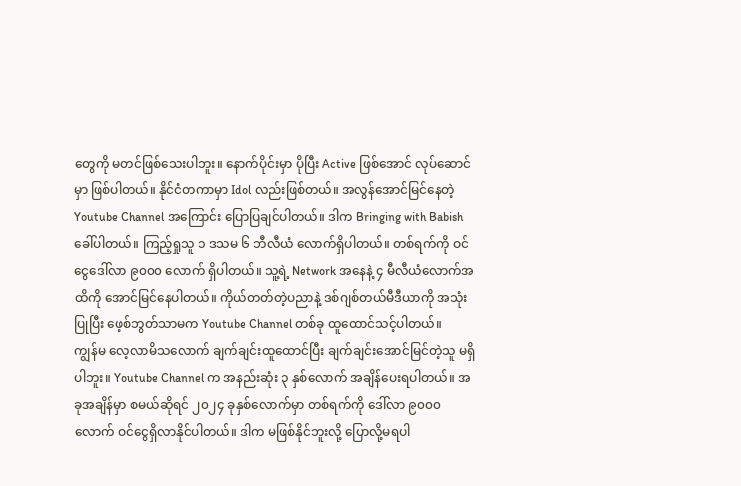တွေကို မတင်ဖြစ်သေးပါဘူး။ နောက်ပိုင်းမှာ ပိုပြီး Active ဖြစ်အောင် လုပ်ဆောင်မှာ ဖြစ်ပါတယ်။ နိုင်ငံတကာမှာ Idol လည်းဖြစ်တယ်။ အလွန်အောင်မြင်နေတဲ့ Youtube Channel အကြောင်း ပြောပြချင်ပါတယ်။ ဒါက Bringing with Babish ခေါ်ပါတယ်။ ကြည့်ရှုသူ ၁ ဒသမ ၆ ဘီလီယံ လောက်ရှိပါတယ်။ တစ်ရက်ကို ဝင်ငွေဒေါ်လာ ၉၀၀၀ လောက် ရှိပါတယ်။ သူ့ရဲ့ Network အနေနဲ့ ၄ မီလီယံလောက်အထိကို အောင်မြင်နေပါတယ်။ ကိုယ်တတ်တဲ့ပညာနဲ့ ဒစ်ဂျစ်တယ်မီဒီယာကို အသုံးပြုပြီး ဖေ့စ်ဘွတ်သာမက Youtube Channel တစ်ခု ထူထောင်သင့်ပါတယ်။
ကျွန်မ လေ့လာမိသလောက် ချက်ချင်းထူထောင်ပြီး ချက်ချင်းအောင်မြင်တဲ့သူ မရှိပါဘူး။ Youtube Channel က အနည်းဆုံး ၃ နှစ်လောက် အချိန်ပေးရပါတယ်။ အခုအချိန်မှာ စမယ်ဆိုရင် ၂၀၂၄ ခုနှစ်လောက်မှာ တစ်ရက်ကို ဒေါ်လာ ၉၀၀၀ လောက် ဝင်ငွေရှိလာနိုင်ပါတယ်။ ဒါက မဖြစ်နိုင်ဘူးလို့ ပြောလို့မရပါ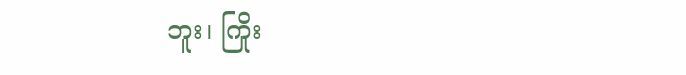ဘူး၊ ကြိုး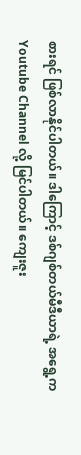စားရင် ဖြစ်လာနိုင်ပါတယ်။ ဒါကြောင့် ဒစ်ဂျစ်တယ်မီဒီယာရဲ့ အရွေ့က Youtube Channel လို့ မြင်ပါတယ်။ ကျေးဇူး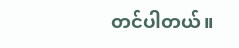တင်ပါတယ်။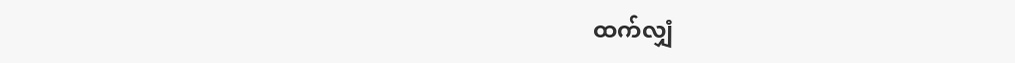ထက်လျှံ